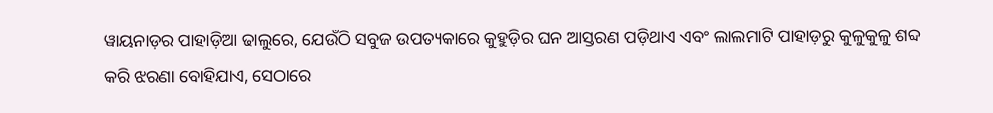ୱାୟନାଡ଼ର ପାହାଡ଼ିଆ ଢାଲୁରେ, ଯେଉଁଠି ସବୁଜ ଉପତ୍ୟକାରେ କୁହୁଡ଼ିର ଘନ ଆସ୍ତରଣ ପଡ଼ିଥାଏ ଏବଂ ଲାଲମାଟି ପାହାଡ଼ରୁ କୁଳୁକୁଳୁ ଶବ୍ଦ କରି ଝରଣା ବୋହିଯାଏ, ସେଠାରେ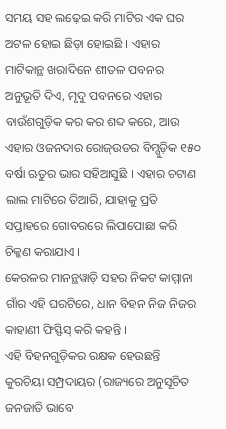ସମୟ ସହ ଲଢ଼େଇ କରି ମାଟିର ଏକ ଘର ଅଟଳ ହୋଇ ଛିଡ଼ା ହୋଇଛି । ଏହାର ମାଟିକାନ୍ଥ ଖରାଦିନେ ଶୀତଳ ପବନର ଅନୁଭୂତି ଦିଏ, ମୃଦୁ ପବନରେ ଏହାର ବାଉଁଶଗୁଡ଼ିକ କର କର ଶବ୍ଦ କରେ, ଆଉ ଏହାର ଓଜନଦାର ରୋଜ୍ଉଡର ବିମ୍ଗୁଡ଼ିକ ୧୫୦ ବର୍ଷା ଋତୁର ଭାର ସହିଆସୁଛି । ଏହାର ଚଟାଣ ଲାଲ ମାଟିରେ ତିଆରି, ଯାହାକୁ ପ୍ରତି ସପ୍ତାହରେ ଗୋବରରେ ଲିପାପୋଛା କରି ଚିକ୍କଣ କରାଯାଏ ।
କେରଳର ମାନନ୍ଥୱାଡ଼ି ସହର ନିକଟ କାମ୍ମାନା ଗାଁର ଏହି ଘରଟିରେ, ଧାନ ବିହନ ନିଜ ନିଜର କାହାଣୀ ଫିସ୍ଫିସ୍ କରି କହନ୍ତି ।
ଏହି ବିହନଗୁଡ଼ିକର ରକ୍ଷକ ହେଉଛନ୍ତି କୁରଚିୟା ସମ୍ପ୍ରଦାୟର (ରାଜ୍ୟରେ ଅନୁସୂଚିତ ଜନଜାତି ଭାବେ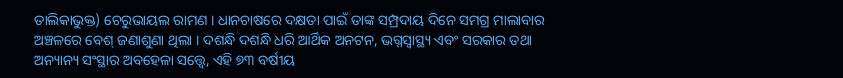ତାଲିକାଭୁକ୍ତ) ଚେରୁଭାୟଲ ରାମଣ । ଧାନଚାଷରେ ଦକ୍ଷତା ପାଇଁ ତାଙ୍କ ସମ୍ପ୍ରଦାୟ ଦିନେ ସମଗ୍ର ମାଲାବାର ଅଞ୍ଚଳରେ ବେଶ୍ ଜଣାଶୁଣା ଥିଲା । ଦଶନ୍ଧି ଦଶନ୍ଧି ଧରି ଆର୍ଥିକ ଅନଟନ, ଭଗ୍ନସ୍ୱାସ୍ଥ୍ୟ ଏବଂ ସରକାର ତଥା ଅନ୍ୟାନ୍ୟ ସଂସ୍ଥାର ଅବହେଳା ସତ୍ତ୍ୱେ, ଏହି ୭୩ ବର୍ଷୀୟ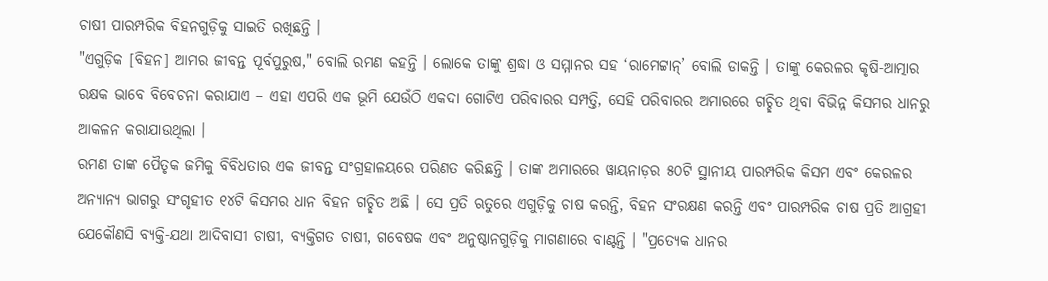ଚାଷୀ ପାରମ୍ପରିକ ବିହନଗୁଡ଼ିକୁ ସାଇତି ରଖିଛନ୍ତି ।
"ଏଗୁଡ଼ିକ [ବିହନ] ଆମର ଜୀବନ୍ତ ପୂର୍ବପୁରୁଷ," ବୋଲି ରମଣ କହନ୍ତି । ଲୋକେ ତାଙ୍କୁ ଶ୍ରଦ୍ଧା ଓ ସମ୍ମାନର ସହ ‘ରାମେଟ୍ଟାନ୍’ ବୋଲି ଡାକନ୍ତି । ତାଙ୍କୁ କେରଳର କୃଷି-ଆତ୍ମାର ରକ୍ଷକ ଭାବେ ବିବେଚନା କରାଯାଏ – ଏହା ଏପରି ଏକ ଭୂମି ଯେଉଁଠି ଏକଦା ଗୋଟିଏ ପରିବାରର ସମ୍ପତ୍ତି, ସେହି ପରିବାରର ଅମାରରେ ଗଚ୍ଛିତ ଥିବା ବିଭିନ୍ନ କିସମର ଧାନରୁ ଆକଳନ କରାଯାଉଥିଲା ।
ରମଣ ତାଙ୍କ ପୈତୃକ ଜମିକୁ ବିବିଧତାର ଏକ ଜୀବନ୍ତ ସଂଗ୍ରହାଳୟରେ ପରିଣତ କରିଛନ୍ତି । ତାଙ୍କ ଅମାରରେ ୱାୟନାଡ଼ର ୫୦ଟି ସ୍ଥାନୀୟ ପାରମ୍ପରିକ କିସମ ଏବଂ କେରଳର ଅନ୍ୟାନ୍ୟ ଭାଗରୁ ସଂଗୃହୀତ ୧୪ଟି କିସମର ଧାନ ବିହନ ଗଚ୍ଛିତ ଅଛି । ସେ ପ୍ରତି ଋତୁରେ ଏଗୁଡ଼ିକୁ ଚାଷ କରନ୍ତି, ବିହନ ସଂରକ୍ଷଣ କରନ୍ତି ଏବଂ ପାରମ୍ପରିକ ଚାଷ ପ୍ରତି ଆଗ୍ରହୀ ଯେକୌଣସି ବ୍ୟକ୍ତି-ଯଥା ଆଦିବାସୀ ଚାଷୀ, ବ୍ୟକ୍ତିଗତ ଚାଷୀ, ଗବେଷକ ଏବଂ ଅନୁଷ୍ଠାନଗୁଡ଼ିକୁ ମାଗଣାରେ ବାଣ୍ଟନ୍ତି । "ପ୍ରତ୍ୟେକ ଧାନର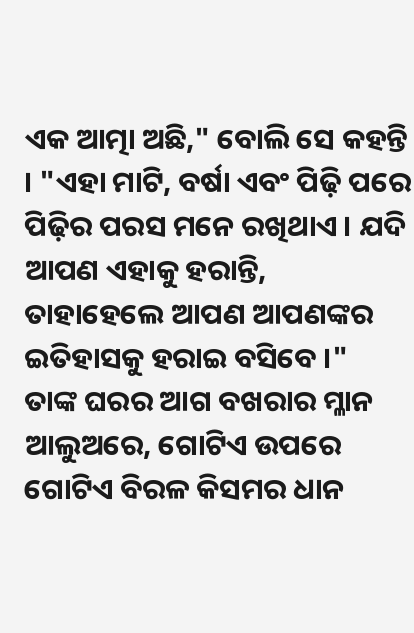ଏକ ଆତ୍ମା ଅଛି," ବୋଲି ସେ କହନ୍ତି । "ଏହା ମାଟି, ବର୍ଷା ଏବଂ ପିଢ଼ି ପରେ ପିଢ଼ିର ପରସ ମନେ ରଖିଥାଏ । ଯଦି ଆପଣ ଏହାକୁ ହରାନ୍ତି, ତାହାହେଲେ ଆପଣ ଆପଣଙ୍କର ଇତିହାସକୁ ହରାଇ ବସିବେ ।"
ତାଙ୍କ ଘରର ଆଗ ବଖରାର ମ୍ଳାନ ଆଲୁଅରେ, ଗୋଟିଏ ଉପରେ ଗୋଟିଏ ବିରଳ କିସମର ଧାନ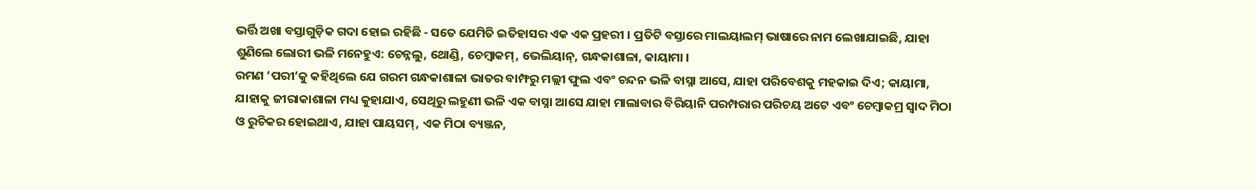ଭର୍ତ୍ତି ଅଖା ବସ୍ତାଗୁଡ଼ିକ ଗଦା ହୋଇ ରହିଛି - ସତେ ଯେମିତି ଇତିହାସର ଏକ ଏକ ପ୍ରହରୀ । ପ୍ରତିଟି ବସ୍ତାରେ ମାଲୟାଲମ୍ ଭାଷାରେ ନାମ ଲେଖାଯାଇଛି, ଯାହା ଶୁଣିଲେ ଲୋରୀ ଭଳି ମନେହୁଏ: ଚେନ୍ନଲୁ, ଥୋଣ୍ଡି, ଚେମ୍ବାକମ୍, ଭେଲିୟାନ୍, ଗନ୍ଧକାଶାଳା, କାୟାମା ।
ରମଣ ‘ପରୀ’କୁ କହିଥିଲେ ଯେ ଗରମ ଗନ୍ଧକାଶାଳା ଭାତର ବାମ୍ଫରୁ ମଲ୍ଲୀ ଫୁଲ ଏବଂ ଚନ୍ଦନ ଭଳି ବାସ୍ନା ଆସେ, ଯାହା ପରିବେଶକୁ ମହକାଇ ଦିଏ; କାୟାମା, ଯାହାକୁ ଜୀରାକାଶାଳା ମଧ୍ୟ କୁହାଯାଏ, ସେଥିରୁ ଲହୁଣୀ ଭଳି ଏକ ବାସ୍ନା ଆସେ ଯାହା ମାଲାବାର ବିରିୟାନି ପରମ୍ପରାର ପରିଚୟ ଅଟେ ଏବଂ ଚେମ୍ବାକମ୍ର ସ୍ୱାଦ ମିଠା ଓ ରୁଚିକର ହୋଇଥାଏ, ଯାହା ପାୟସମ୍, ଏକ ମିଠା ବ୍ୟଞ୍ଜନ,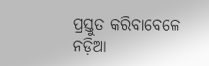ପ୍ରସ୍ତୁତ କରିବାବେଳେ ନଡ଼ିଆ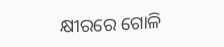କ୍ଷୀରରେ ଗୋଳି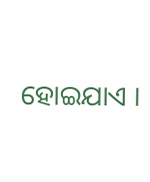ହୋଇଯାଏ ।